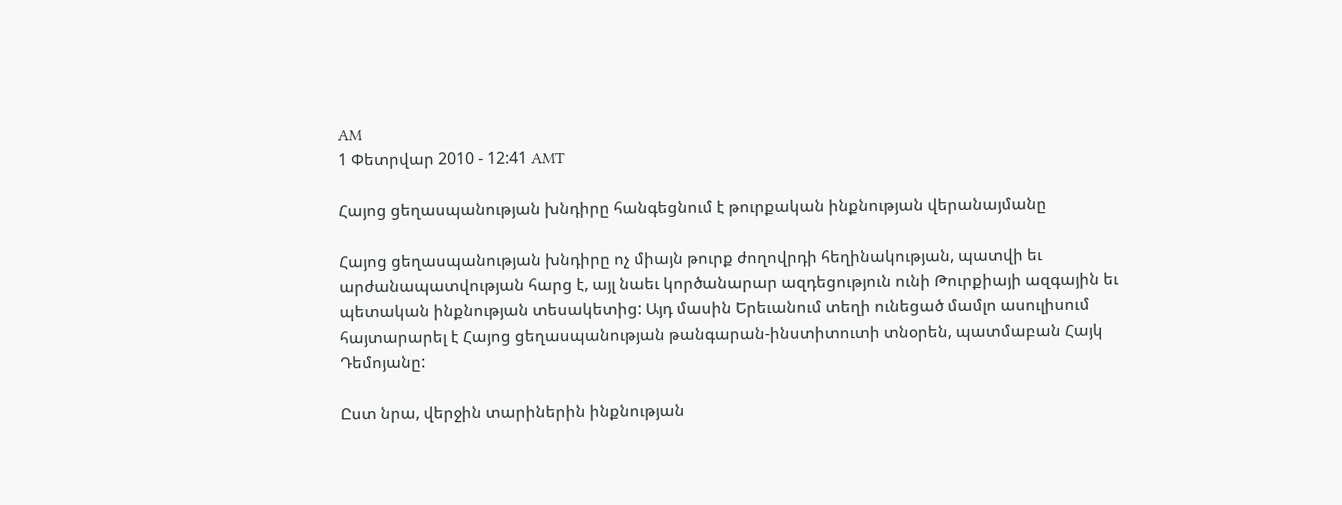AM
1 Փետրվար 2010 - 12:41 AMT

Հայոց ցեղասպանության խնդիրը հանգեցնում է թուրքական ինքնության վերանայմանը

Հայոց ցեղասպանության խնդիրը ոչ միայն թուրք ժողովրդի հեղինակության, պատվի եւ արժանապատվության հարց է, այլ նաեւ կործանարար ազդեցություն ունի Թուրքիայի ազգային եւ պետական ինքնության տեսակետից: Այդ մասին Երեւանում տեղի ունեցած մամլո ասուլիսում հայտարարել է Հայոց ցեղասպանության թանգարան-ինստիտուտի տնօրեն, պատմաբան Հայկ Դեմոյանը:

Ըստ նրա, վերջին տարիներին ինքնության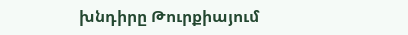խնդիրը Թուրքիայում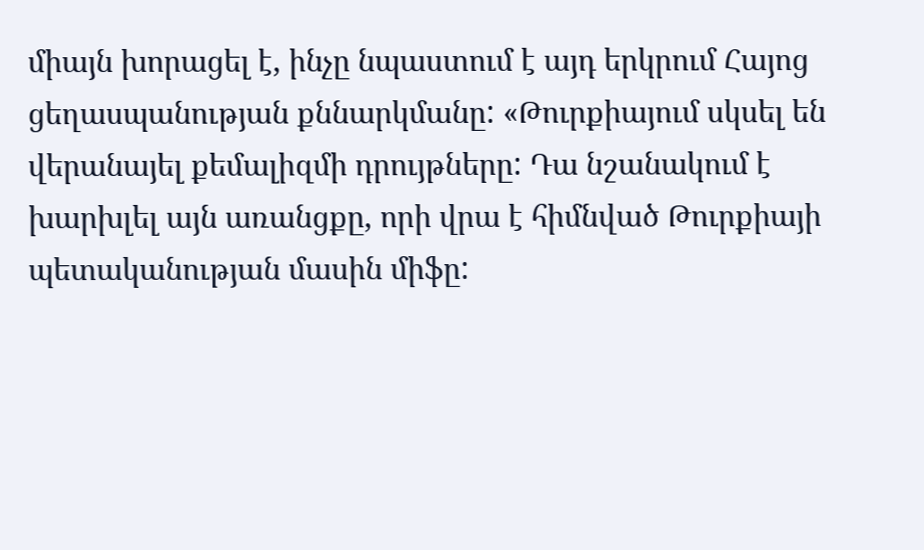միայն խորացել է, ինչը նպաստում է այդ երկրում Հայոց ցեղասպանության քննարկմանը: «Թուրքիայում սկսել են վերանայել քեմալիզմի դրույթները: Դա նշանակում է խարխլել այն առանցքը, որի վրա է հիմնված Թուրքիայի պետականության մասին միֆը: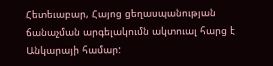Հետեւաբար, Հայոց ցեղասպանության ճանաչման արգելակումն ակտուալ հարց է Անկարայի համար: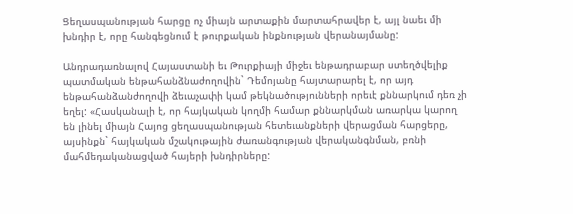Ցեղասպանության հարցը ոչ միայն արտաքին մարտահրավեր է, այլ նաեւ մի խնդիր է, որը հանգեցնում է թուրքական ինքնության վերանայմանը:

Անդրադառնալով Հայաստանի եւ Թուրքիայի միջեւ ենթադրաբար ստեղծվելիք պատմական ենթահանձնաժողովին` Դեմոյանը հայտարարել է, որ այդ ենթահանձանժողովի ձեւաչափի կամ թեկնածությունների որեւէ քննարկում դեռ չի եղել: «Հասկանալի է, որ հայկական կողմի համար քննարկման առարկա կարող են լինել միայն Հայոց ցեղասպանության հետեւանքների վերացման հարցերը, այսինքն` հայկական մշակութային ժառանգության վերականգնման, բռնի մահմեդականացված հայերի խնդիրները: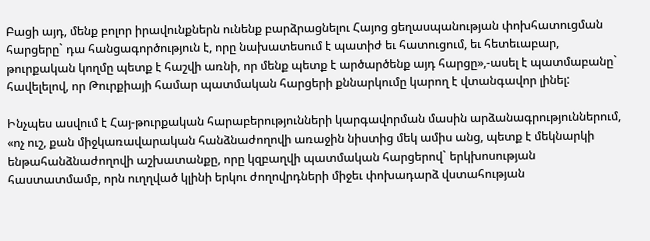Բացի այդ, մենք բոլոր իրավունքներն ունենք բարձրացնելու Հայոց ցեղասպանության փոխհատուցման հարցերը` դա հանցագործություն է, որը նախատեսում է պատիժ եւ հատուցում, եւ հետեւաբար, թուրքական կողմը պետք է հաշվի առնի, որ մենք պետք է արծարծենք այդ հարցը»,-ասել է պատմաբանը` հավելելով, որ Թուրքիայի համար պատմական հարցերի քննարկումը կարող է վտանգավոր լինել:

Ինչպես ասվում է Հայ-թուրքական հարաբերությունների կարգավորման մասին արձանագրություններում, «ոչ ուշ, քան միջկառավարական հանձնաժողովի առաջին նիստից մեկ ամիս անց, պետք է մեկնարկի ենթահանձնաժողովի աշխատանքը, որը կզբաղվի պատմական հարցերով` երկխոսության հաստատմամբ, որն ուղղված կլինի երկու ժողովրդների միջեւ փոխադարձ վստահության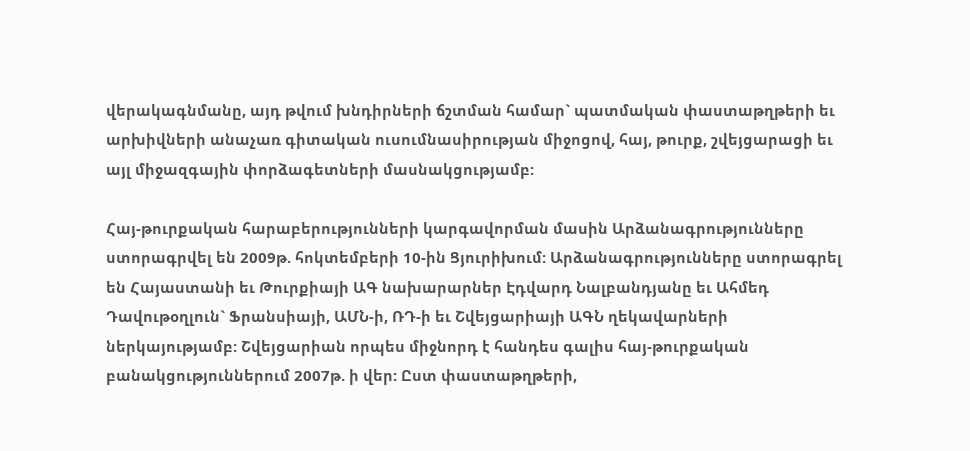վերակագնմանը, այդ թվում խնդիրների ճշտման համար` պատմական փաստաթղթերի եւ արխիվների անաչառ գիտական ուսումնասիրության միջոցով, հայ, թուրք, շվեյցարացի եւ այլ միջազգային փորձագետների մասնակցությամբ:

Հայ-թուրքական հարաբերությունների կարգավորման մասին Արձանագրությունները ստորագրվել են 2009թ. հոկտեմբերի 10-ին Ցյուրիխում: Արձանագրությունները ստորագրել են Հայաստանի եւ Թուրքիայի ԱԳ նախարարներ Էդվարդ Նալբանդյանը եւ Ահմեդ Դավութօղլուն` Ֆրանսիայի, ԱՄՆ-ի, ՌԴ-ի եւ Շվեյցարիայի ԱԳՆ ղեկավարների ներկայությամբ: Շվեյցարիան որպես միջնորդ է հանդես գալիս հայ-թուրքական բանակցություններում 2007թ. ի վեր: Ըստ փաստաթղթերի,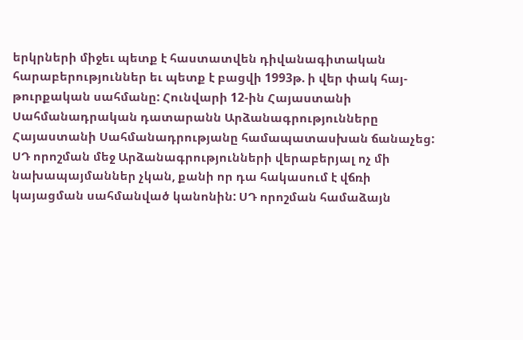երկրների միջեւ պետք է հաստատվեն դիվանագիտական հարաբերություններ եւ պետք է բացվի 1993թ. ի վեր փակ հայ-թուրքական սահմանը: Հունվարի 12-ին Հայաստանի Սահմանադրական դատարանն Արձանագրությունները Հայաստանի Սահմանադրությանը համապատասխան ճանաչեց: ՍԴ որոշման մեջ Արձանագրությունների վերաբերյալ ոչ մի նախապայմաններ չկան, քանի որ դա հակասում է վճռի կայացման սահմանված կանոնին: ՍԴ որոշման համաձայն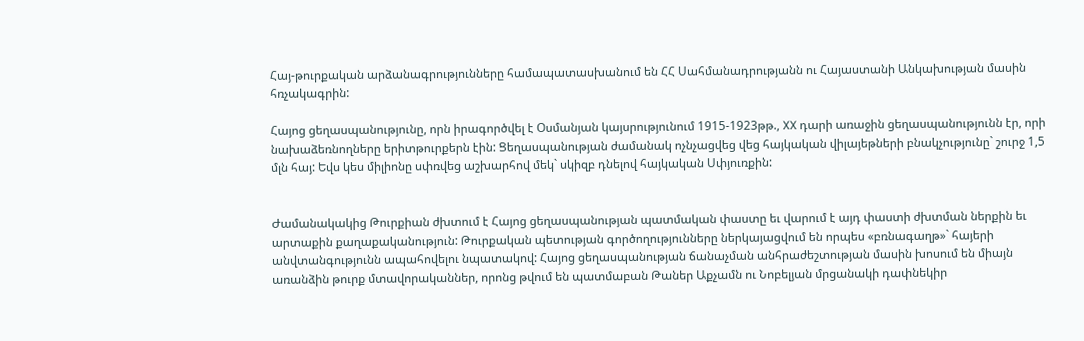Հայ-թուրքական արձանագրությունները համապատասխանում են ՀՀ Սահմանադրությանն ու Հայաստանի Անկախության մասին հռչակագրին:

Հայոց ցեղասպանությունը, որն իրագործվել է Օսմանյան կայսրությունում 1915-1923թթ., XX դարի առաջին ցեղասպանությունն էր, որի նախաձեռնողները երիտթուրքերն էին: Ցեղասպանության ժամանակ ոչնչացվեց վեց հայկական վիլայեթների բնակչությունը` շուրջ 1,5 մլն հայ: Եվս կես միլիոնը սփռվեց աշխարհով մեկ` սկիզբ դնելով հայկական Սփյուռքին:


Ժամանակակից Թուրքիան ժխտում է Հայոց ցեղասպանության պատմական փաստը եւ վարում է այդ փաստի ժխտման ներքին եւ արտաքին քաղաքականություն: Թուրքական պետության գործողությունները ներկայացվում են որպես «բռնագաղթ»` հայերի անվտանգությունն ապահովելու նպատակով: Հայոց ցեղասպանության ճանաչման անհրաժեշտության մասին խոսում են միայն առանձին թուրք մտավորականներ, որոնց թվում են պատմաբան Թաներ Աքչամն ու Նոբելյան մրցանակի դափնեկիր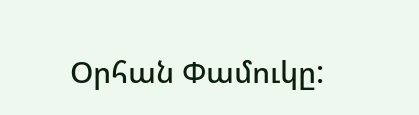Օրհան Փամուկը: